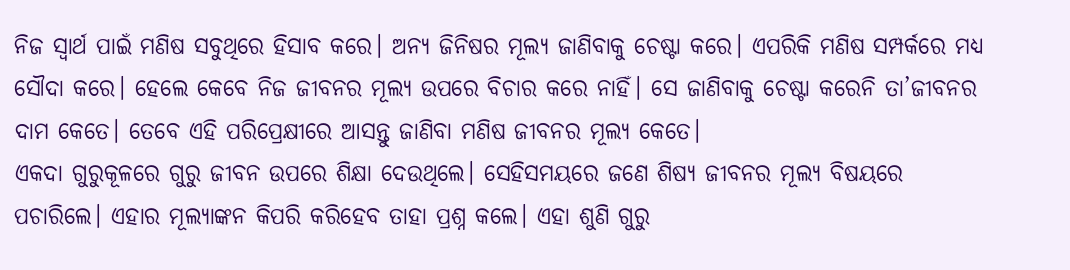ନିଜ ସ୍ୱାର୍ଥ ପାଇଁ ମଣିଷ ସବୁଥିରେ ହିସାବ କରେ। ଅନ୍ୟ ଜିନିଷର ମୂଲ୍ୟ ଜାଣିବାକୁ ଚେଷ୍ଟା କରେ। ଏପରିକି ମଣିଷ ସମ୍ପର୍କରେ ମଧ୍ୟ ସୌଦା କରେ। ହେଲେ କେବେ ନିଜ ଜୀବନର ମୂଲ୍ୟ ଉପରେ ବିଚାର କରେ ନାହିଁ। ସେ ଜାଣିବାକୁ ଚେଷ୍ଟା କରେନି ତା’ଜୀବନର ଦାମ କେତେ। ତେବେ ଏହି ପରିପ୍ରେକ୍ଷୀରେ ଆସନ୍ତୁ ଜାଣିବା ମଣିଷ ଜୀବନର ମୂଲ୍ୟ କେତେ।
ଏକଦା ଗୁରୁକୂଳରେ ଗୁରୁ ଜୀବନ ଉପରେ ଶିକ୍ଷା ଦେଉଥିଲେ। ସେହିସମୟରେ ଜଣେ ଶିଷ୍ୟ ଜୀବନର ମୂଲ୍ୟ ବିଷୟରେ ପଚାରିଲେ। ଏହାର ମୂଲ୍ୟାଙ୍କନ କିପରି କରିହେବ ତାହା ପ୍ରଶ୍ନ କଲେ। ଏହା ଶୁଣି ଗୁରୁ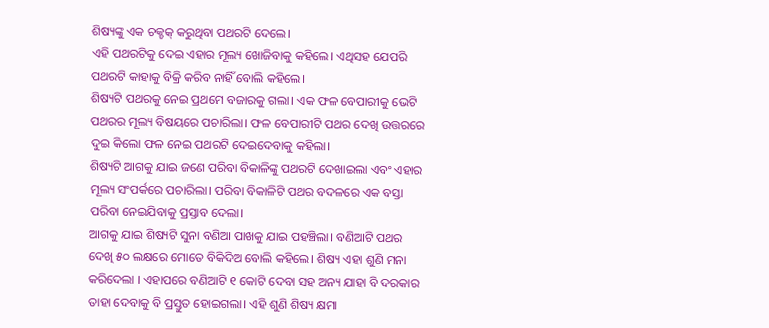ଶିଷ୍ୟଙ୍କୁ ଏକ ଚକ୍ଚକ୍ କରୁଥିବା ପଥରଟି ଦେଲେ।
ଏହି ପଥରଟିକୁ ଦେଇ ଏହାର ମୂଲ୍ୟ ଖୋଜିବାକୁ କହିଲେ। ଏଥିସହ ଯେପରି ପଥରଟି କାହାକୁ ବିକ୍ରି କରିବ ନାହିଁ ବୋଲି କହିଲେ।
ଶିଷ୍ୟଟି ପଥରକୁ ନେଇ ପ୍ରଥମେ ବଜାରକୁ ଗଲା। ଏକ ଫଳ ବେପାରୀକୁ ଭେଟି ପଥରର ମୂଲ୍ୟ ବିଷୟରେ ପଚାରିଲା। ଫଳ ବେପାରୀଟି ପଥର ଦେଖି ଉତ୍ତରରେ ଦୁଇ କିଲୋ ଫଳ ନେଇ ପଥରଟି ଦେଇଦେବାକୁ କହିଲା।
ଶିଷ୍ୟଟି ଆଗକୁ ଯାଇ ଜଣେ ପରିବା ବିକାଳିଙ୍କୁ ପଥରଟି ଦେଖାଇଲା ଏବଂ ଏହାର ମୂଲ୍ୟ ସଂପର୍କରେ ପଚାରିଲା। ପରିବା ବିକାଳିଟି ପଥର ବଦଳରେ ଏକ ବସ୍ତା ପରିବା ନେଇଯିବାକୁ ପ୍ରସ୍ତାବ ଦେଲା।
ଆଗକୁ ଯାଇ ଶିଷ୍ୟଟି ସୁନା ବଣିଆ ପାଖକୁ ଯାଇ ପହଞ୍ଚିଲା। ବଣିଆଟି ପଥର ଦେଖି ୫୦ ଲକ୍ଷରେ ମୋତେ ବିକିଦିଅ ବୋଲି କହିଲେ। ଶିଷ୍ୟ ଏହା ଶୁଣି ମନା କରିଦେଲା । ଏହାପରେ ବଣିଆଟି ୧ କୋଟି ଦେବା ସହ ଅନ୍ୟ ଯାହା ବି ଦରକାର ତାହା ଦେବାକୁ ବି ପ୍ରସ୍ତୁତ ହୋଇଗଲା। ଏହି ଶୁଣି ଶିଷ୍ୟ କ୍ଷମା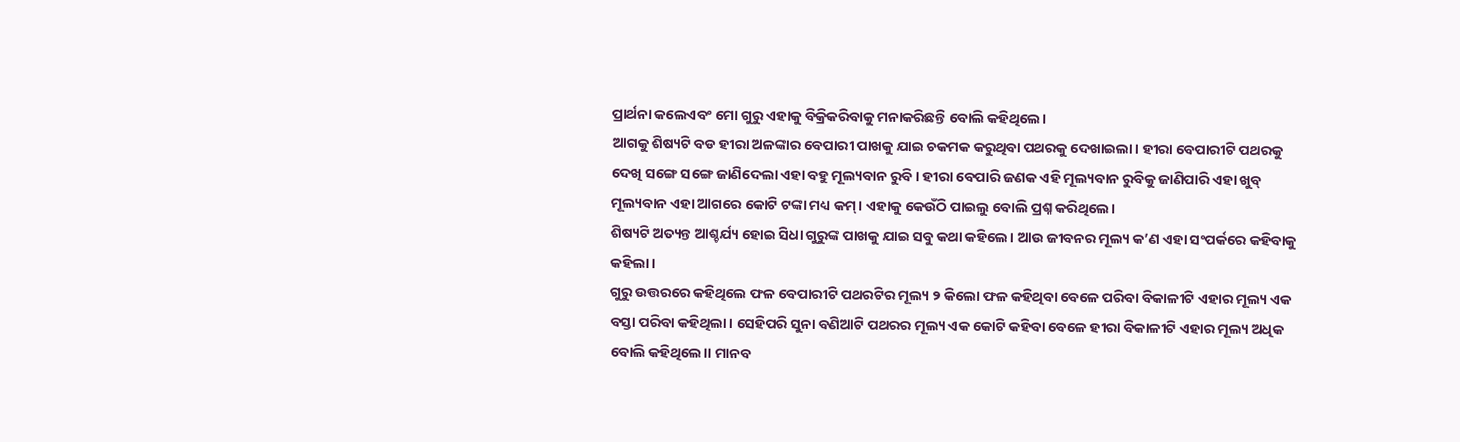ପ୍ରାର୍ଥନା କଲେଏବଂ ମୋ ଗୁରୁ ଏହାକୁ ବିକ୍ରିକରିବାକୁ ମନାକରିଛନ୍ତି ବୋଲି କହିଥିଲେ।
ଆଗକୁ ଶିଷ୍ୟଟି ବଡ ହୀରା ଅଳଙ୍କାର ବେପାରୀ ପାଖକୁ ଯାଇ ଚକମକ କରୁଥିବା ପଥରକୁ ଦେଖାଇଲା। ହୀରା ବେପାରୀଟି ପଥରକୁ ଦେଖି ସଙ୍ଗେ ସଙ୍ଗେ ଜାଣିଦେଲା ଏହା ବହୁ ମୂଲ୍ୟବାନ ରୁବି। ହୀରା ବେପାରି ଜଣକ ଏହି ମୂଲ୍ୟବାନ ରୁବିକୁ ଜାଣିପାରି ଏହା ଖୁବ୍ ମୂଲ୍ୟବାନ ଏହା ଆଗରେ କୋଟି ଟଙ୍କା ମଧ୍ୟ କମ୍। ଏହାକୁ କେଉଁଠି ପାଇଲୁ ବୋଲି ପ୍ରଶ୍ନ କରିଥିଲେ।
ଶିଷ୍ୟଟି ଅତ୍ୟନ୍ତ ଆଶ୍ଚର୍ଯ୍ୟ ହୋଇ ସିଧା ଗୁରୁଙ୍କ ପାଖକୁ ଯାଇ ସବୁ କଥା କହିଲେ। ଆଉ ଜୀବନର ମୂଲ୍ୟ କ’ଣ ଏହା ସଂପର୍କରେ କହିବାକୁ କହିଲା।
ଗୁରୁ ଉତ୍ତରରେ କହିଥିଲେ ଫଳ ବେପାରୀଟି ପଥରଟିର ମୂଲ୍ୟ ୨ କିଲୋ ଫଳ କହିଥିବା ବେଳେ ପରିବା ବିକାଳୀଟି ଏହାର ମୂଲ୍ୟ ଏକ ବସ୍ତା ପରିବା କହିଥିଲା। ସେହିପରି ସୁନା ବଣିଆଟି ପଥରର ମୂଲ୍ୟ ଏକ କୋଟି କହିବା ବେଳେ ହୀରା ବିକାଳୀଟି ଏହାର ମୂଲ୍ୟ ଅଧିକ ବୋଲି କହିଥିଲେ।। ମାନବ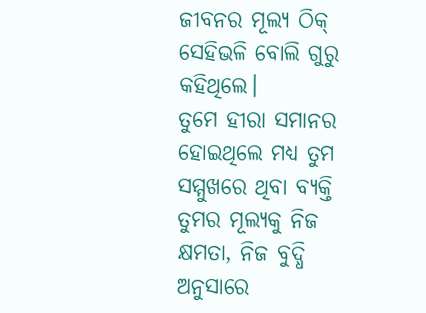ଜୀବନର ମୂଲ୍ୟ ଠିକ୍ ସେହିଭଳି ବୋଲି ଗୁରୁ କହିଥିଲେ।
ତୁମେ ହୀରା ସମାନର ହୋଇଥିଲେ ମଧ୍ୟ ତୁମ ସମ୍ମୁଖରେ ଥିବା ବ୍ୟକ୍ତି ତୁମର ମୂଲ୍ୟକୁ ନିଜ କ୍ଷମତା, ନିଜ ବୁଦ୍ଧି ଅନୁସାରେ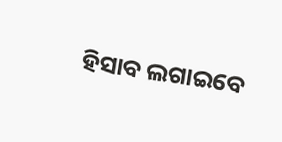ହିସାବ ଲଗାଇବେ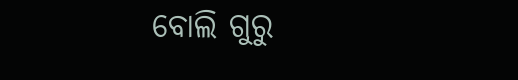ବୋଲି ଗୁରୁ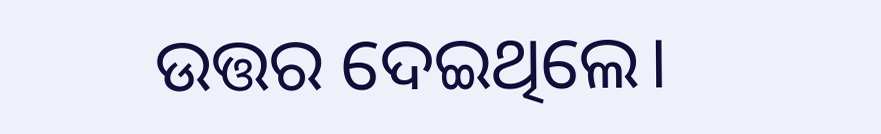ଉତ୍ତର ଦେଇଥିଲେ।